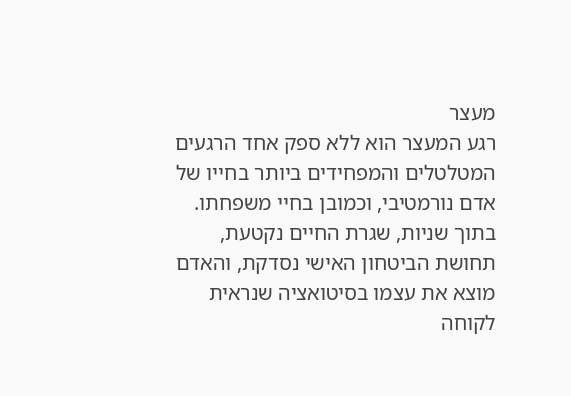מעצר
רגע המעצר הוא ללא ספק אחד הרגעים המטלטלים והמפחידים ביותר בחייו של אדם נורמטיבי, וכמובן בחיי משפחתו. בתוך שניות, שגרת החיים נקטעת, תחושת הביטחון האישי נסדקת, והאדם מוצא את עצמו בסיטואציה שנראית לקוחה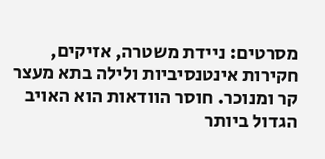מסרטים: ניידת משטרה, אזיקים, חקירות אינטנסיביות ולילה בתא מעצר קר ומנוכר. חוסר הוודאות הוא האויב הגדול ביותר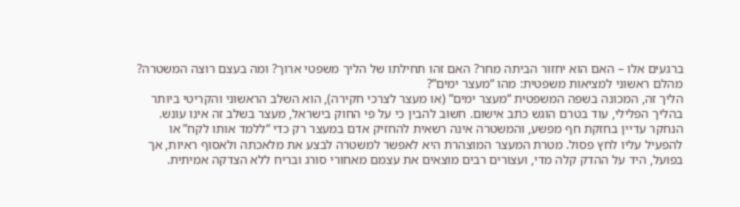ברגעים אלו – האם הוא יחזור הביתה מחר? האם זהו תחילתו של הליך משפטי ארוך? ומה בעצם רוצה המשטרה?
מהלם ראשוני למציאות משפטית: מהו “מעצר ימים”?
הליך זה, המכונה בשפה המשפטית “מעצר ימים” (או מעצר לצרכי חקירה), הוא השלב הראשוני והקריטי ביותר בהליך הפלילי, עוד בטרם הוגש כתב אישום. חשוב להבין כי על פי החוק בישראל, מעצר בשלב זה אינו עונש. הנחקר עדיין בחזקת חף מפשע, והמשטרה אינה רשאית להחזיק אדם במעצר רק כדי “ללמד אותו לקח” או להפעיל עליו לחץ פסול. מטרת המעצר המוצהרת היא לאפשר למשטרה לבצע את מלאכתה ולאסוף ראיות, אך בפועל, היד על ההדק קלה מדי, ועצורים רבים מוצאים את עצמם מאחורי סורג ובריח ללא הצדקה אמיתית.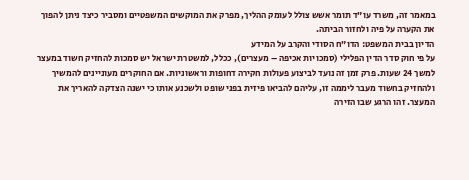במאמר זה, משרד עו”ד תומר אשש צולל לעומק ההליך, מפרק את המוקשים המשפטיים ומסביר כיצד ניתן להפוך את הקערה על פיה ולחזור הביתה.
הדיון בבית המשפט: הדו”ח הסודי והקרב על המידע
על פי חוק סדר הדין הפלילי (סמכויות אכיפה – מעצרים), ככלל, למשטרת ישראל יש סמכות להחזיק חשוד במעצר למשך 24 שעות. פרק זמן זה נועד לביצוע פעולות חקירה דחופות וראשוניות. אם החוקרים מעוניינים להמשיך ולהחזיק בחשוד מעבר ליממה זו, עליהם להביאו פיזית בפני שופט ולשכנע אותו כי ישנה הצדקה להאריך את המעצר. זהו הרגע שבו הזירה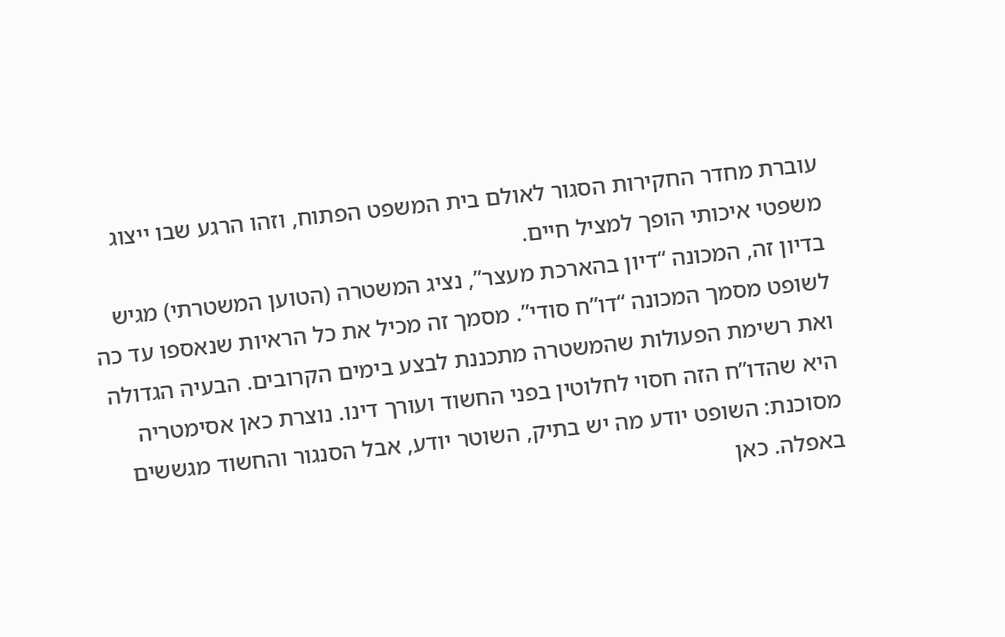עוברת מחדר החקירות הסגור לאולם בית המשפט הפתוח, וזהו הרגע שבו ייצוג משפטי איכותי הופך למציל חיים.
בדיון זה, המכונה “דיון בהארכת מעצר”, נציג המשטרה (הטוען המשטרתי) מגיש לשופט מסמך המכונה “דו”ח סודי”. מסמך זה מכיל את כל הראיות שנאספו עד כה ואת רשימת הפעולות שהמשטרה מתכננת לבצע בימים הקרובים. הבעיה הגדולה היא שהדו”ח הזה חסוי לחלוטין בפני החשוד ועורך דינו. נוצרת כאן אסימטריה מסוכנת: השופט יודע מה יש בתיק, השוטר יודע, אבל הסנגור והחשוד מגששים באפלה. כאן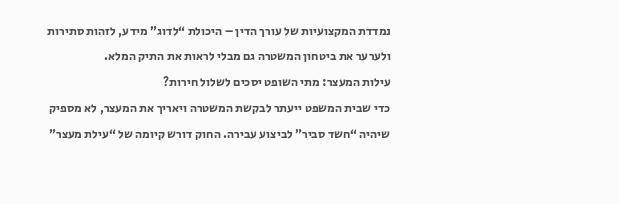נמדדת המקצועיות של עורך הדין – היכולת “לדוג” מידע, לזהות סתירות ולערער את ביטחון המשטרה גם מבלי לראות את התיק המלא.
עילות המעצר: מתי השופט יסכים לשלול חירות?
כדי שבית המשפט ייעתר לבקשת המשטרה ויאריך את המעצר, לא מספיק שיהיה “חשד סביר” לביצוע עבירה. החוק דורש קיומה של “עילת מעצר”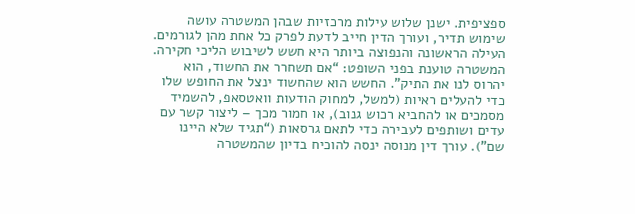ספציפית. ישנן שלוש עילות מרכזיות שבהן המשטרה עושה שימוש תדיר, ועורך הדין חייב לדעת לפרק כל אחת מהן לגורמים. העילה הראשונה והנפוצה ביותר היא חשש לשיבוש הליכי חקירה. המשטרה טוענת בפני השופט: “אם תשחרר את החשוד, הוא יהרוס לנו את התיק”. החשש הוא שהחשוד ינצל את החופש שלו כדי להעלים ראיות (למשל, למחוק הודעות וואטסאפ, להשמיד מסמכים או להחביא רכוש גנוב), או חמור מכך – ליצור קשר עם עדים ושותפים לעבירה כדי לתאם גרסאות (“תגיד שלא היינו שם”). עורך דין מנוסה ינסה להוכיח בדיון שהמשטרה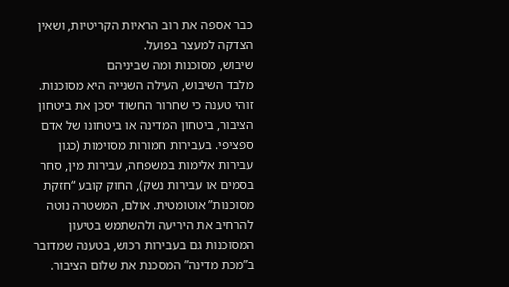כבר אספה את רוב הראיות הקריטיות, ושאין הצדקה למעצר בפועל.
שיבוש, מסוכנות ומה שביניהם
מלבד השיבוש, העילה השנייה היא מסוכנות. זוהי טענה כי שחרור החשוד יסכן את ביטחון הציבור, ביטחון המדינה או ביטחונו של אדם ספציפי. בעבירות חמורות מסוימות (כגון עבירות אלימות במשפחה, עבירות מין, סחר בסמים או עבירות נשק), החוק קובע “חזקת מסוכנות” אוטומטית. אולם, המשטרה נוטה להרחיב את היריעה ולהשתמש בטיעון המסוכנות גם בעבירות רכוש, בטענה שמדובר ב”מכת מדינה” המסכנת את שלום הציבור.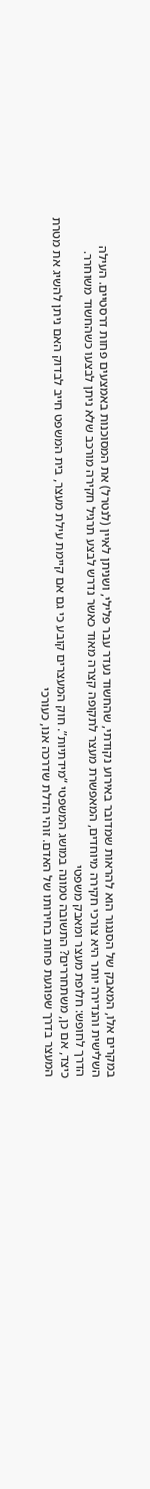במקרים אלו, המאבק של הסנגור הוא להראות שמדובר באירוע נקודתי, שהחשוד נעדר עבר פלילי, ושניתן לאיין (לנטרל) את המסוכנות באמצעים פחות דרסטיים. העילה השלישית והנדירה יותר היא צורכי חקירה מיוחדים, המאפשרת מעצר לתקופה קצרה מאוד כאשר נדרש לבצע תרגיל חקירה מורכב שלא ניתן לבצעו כשהחשוד משוחרר.
הדרך לחופש: חלופת מעצר ומאבק משפטי
כיצד, אם כן, משתחררים? התשובה טמונה במושג המשפטי “מידתיות”. חוק המעצרים קובע כי גם אם קיימת עילת מעצר, בית המשפט חייב לבדוק האם ניתן להשיג את מטרת המעצר בדרך שפוגעת פחות בחירותו של האדם. זוהי הדלת שדרכה אנו, כעורכי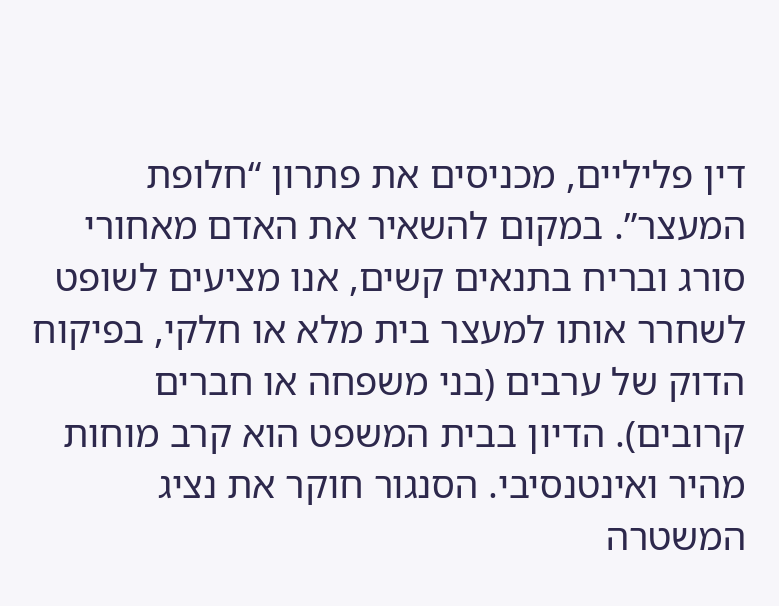דין פליליים, מכניסים את פתרון “חלופת המעצר”. במקום להשאיר את האדם מאחורי סורג ובריח בתנאים קשים, אנו מציעים לשופט לשחרר אותו למעצר בית מלא או חלקי, בפיקוח הדוק של ערבים (בני משפחה או חברים קרובים). הדיון בבית המשפט הוא קרב מוחות מהיר ואינטנסיבי. הסנגור חוקר את נציג המשטרה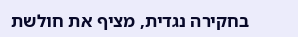בחקירה נגדית, מציף את חולשת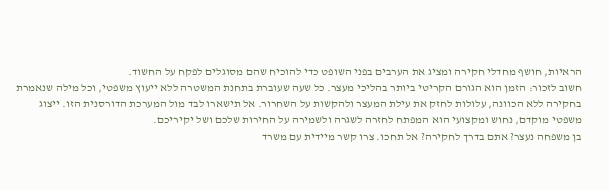הראיות, חושף מחדלי חקירה ומציג את הערבים בפני השופט כדי להוכיח שהם מסוגלים לפקח על החשוד.
חשוב לזכור: הזמן הוא הגורם הקריטי ביותר בהליכי מעצר. כל שעה שעוברת בתחנת המשטרה ללא ייעוץ משפטי, וכל מילה שנאמרת בחקירה ללא הכוונה, עלולות לחזק את עילת המעצר ולהקשות על השחרור. אל תישארו לבד מול המערכת הדורסנית הזו. ייצוג משפטי מוקדם, נחוש ומקצועי הוא המפתח לחזרה לשגרה ולשמירה על החירות שלכם ושל יקיריכם.
בן משפחה נעצר? אתם בדרך לחקירה? אל תחכו. צרו קשר מיידית עם משרד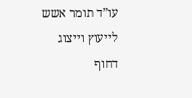עו”ד תומר אשש לייעוץ וייצוג דחוף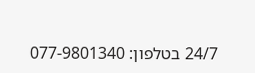24/7 בטלפון: 077-9801340